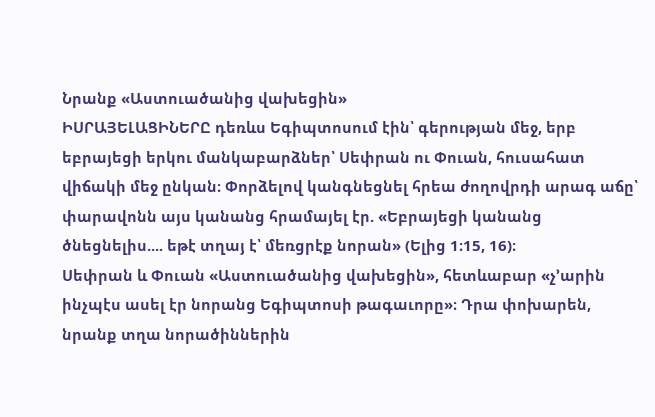Նրանք «Աստուածանից վախեցին»
ԻՍՐԱՅԵԼԱՑԻՆԵՐԸ դեռևս Եգիպտոսում էին՝ գերության մեջ, երբ եբրայեցի երկու մանկաբարձներ՝ Սեփրան ու Փուան, հուսահատ վիճակի մեջ ընկան։ Փորձելով կանգնեցնել հրեա ժողովրդի արագ աճը՝ փարավոնն այս կանանց հրամայել էր. «Եբրայեցի կանանց ծնեցնելիս.... եթէ տղայ է՝ մեռցրէք նորան» (Ելից 1։15, 16)։
Սեփրան և Փուան «Աստուածանից վախեցին», հետևաբար «չ’արին ինչպէս ասել էր նորանց Եգիպտոսի թագաւորը»։ Դրա փոխարեն, նրանք տղա նորածիններին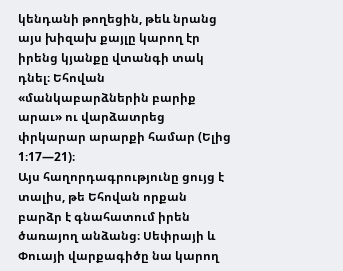կենդանի թողեցին, թեև նրանց այս խիզախ քայլը կարող էր իրենց կյանքը վտանգի տակ դնել։ Եհովան «մանկաբարձներին բարիք արաւ» ու վարձատրեց փրկարար արարքի համար (Ելից 1։17—21)։
Այս հաղորդագրությունը ցույց է տալիս, թե Եհովան որքան բարձր է գնահատում իրեն ծառայող անձանց։ Սեփրայի և Փուայի վարքագիծը նա կարող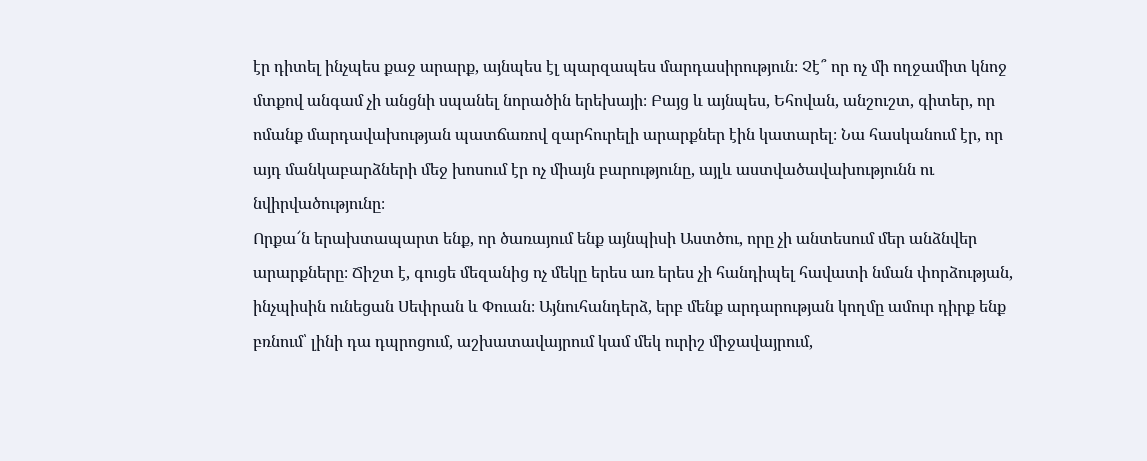էր դիտել ինչպես քաջ արարք, այնպես էլ պարզապես մարդասիրություն։ Չէ՞ որ ոչ մի ողջամիտ կնոջ մտքով անգամ չի անցնի սպանել նորածին երեխայի։ Բայց և այնպես, Եհովան, անշուշտ, գիտեր, որ ոմանք մարդավախության պատճառով զարհուրելի արարքներ էին կատարել։ Նա հասկանում էր, որ այդ մանկաբարձների մեջ խոսում էր ոչ միայն բարությունը, այլև աստվածավախությունն ու նվիրվածությունը։
Որքա՜ն երախտապարտ ենք, որ ծառայում ենք այնպիսի Աստծու, որը չի անտեսում մեր անձնվեր արարքները։ Ճիշտ է, գուցե մեզանից ոչ մեկը երես առ երես չի հանդիպել հավատի նման փորձության, ինչպիսին ունեցան Սեփրան և Փուան։ Այնուհանդերձ, երբ մենք արդարության կողմը ամուր դիրք ենք բռնում՝ լինի դա դպրոցում, աշխատավայրում կամ մեկ ուրիշ միջավայրում,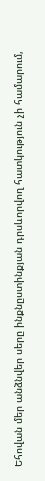Եհովան մեր անձնվեր սերը ինքնըստինքյան դրսևորվող հատկություն չի համարում,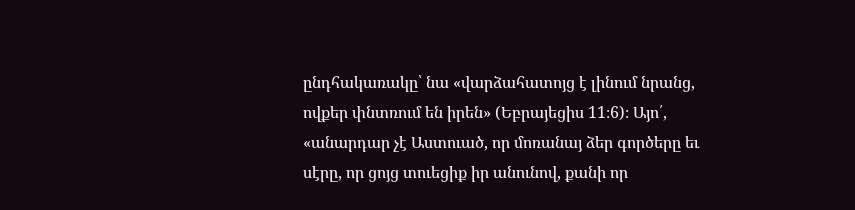ընդհակառակը՝ նա «վարձահատոյց է լինում նրանց, ովքեր փնտռում են իրեն» (Եբրայեցիս 11։6)։ Այո՛, «անարդար չէ Աստուած, որ մոռանայ ձեր գործերը եւ սէրը, որ ցոյց տուեցիք իր անունով, քանի որ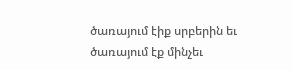ծառայում էիք սրբերին եւ ծառայում էք մինչեւ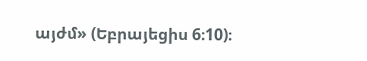այժմ» (Եբրայեցիս 6։10)։